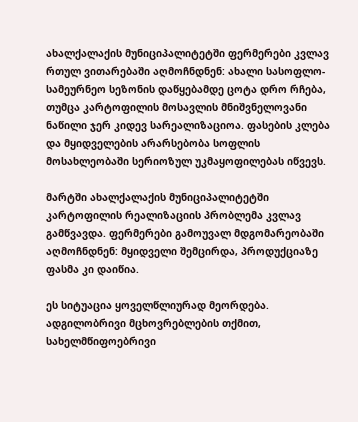ახალქალაქის მუნიციპალიტეტში ფერმერები კვლავ რთულ ვითარებაში აღმოჩნდნენ: ახალი სასოფლო-სამეურნეო სეზონის დაწყებამდე ცოტა დრო რჩება, თუმცა კარტოფილის მოსავლის მნიშვნელოვანი ნაწილი ჯერ კიდევ სარეალიზაციოა. ფასების კლება და მყიდველების არარსებობა სოფლის მოსახლეობაში სერიოზულ უკმაყოფილებას იწვევს.

მარტში ახალქალაქის მუნიციპალიტეტში კარტოფილის რეალიზაციის პრობლემა კვლავ გამწვავდა. ფერმერები გამოუვალ მდგომარეობაში აღმოჩნდნენ: მყიდველი შემცირდა, პროდუქციაზე ფასმა კი დაიწია.

ეს სიტუაცია ყოველწლიურად მეორდება. ადგილობრივი მცხოვრებლების თქმით, სახელმწიფოებრივი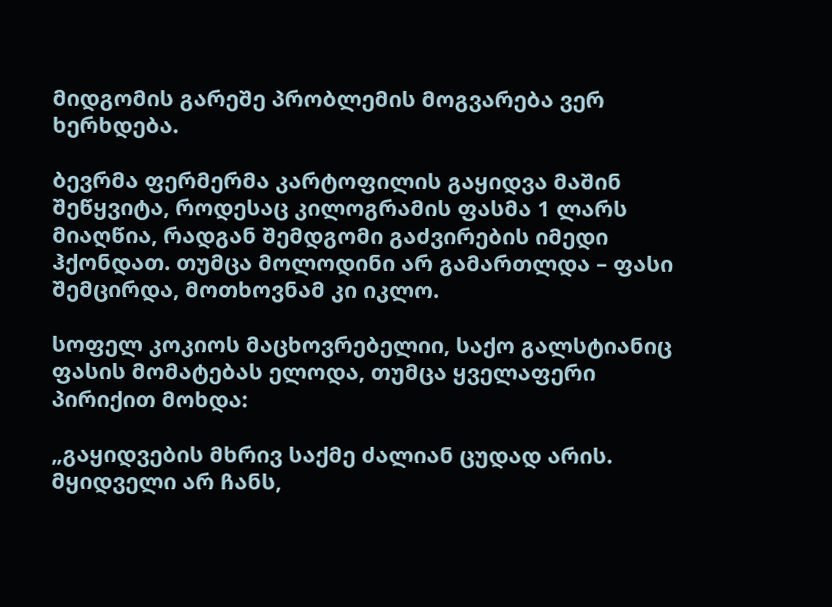მიდგომის გარეშე პრობლემის მოგვარება ვერ ხერხდება.

ბევრმა ფერმერმა კარტოფილის გაყიდვა მაშინ შეწყვიტა, როდესაც კილოგრამის ფასმა 1 ლარს მიაღწია, რადგან შემდგომი გაძვირების იმედი ჰქონდათ. თუმცა მოლოდინი არ გამართლდა – ფასი შემცირდა, მოთხოვნამ კი იკლო.

სოფელ კოკიოს მაცხოვრებელიი, საქო გალსტიანიც ფასის მომატებას ელოდა, თუმცა ყველაფერი პირიქით მოხდა:

„გაყიდვების მხრივ საქმე ძალიან ცუდად არის. მყიდველი არ ჩანს,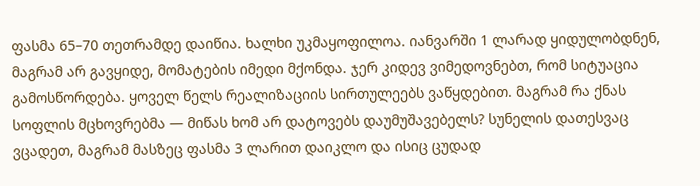ფასმა 65–70 თეთრამდე დაიწია. ხალხი უკმაყოფილოა. იანვარში 1 ლარად ყიდულობდნენ, მაგრამ არ გავყიდე, მომატების იმედი მქონდა. ჯერ კიდევ ვიმედოვნებთ, რომ სიტუაცია გამოსწორდება. ყოველ წელს რეალიზაციის სირთულეებს ვაწყდებით. მაგრამ რა ქნას სოფლის მცხოვრებმა — მიწას ხომ არ დატოვებს დაუმუშავებელს? სუნელის დათესვაც ვცადეთ, მაგრამ მასზეც ფასმა 3 ლარით დაიკლო და ისიც ცუდად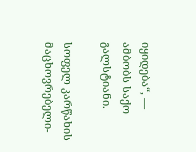იყიდება“, — ამბობს საქო გალსტიანი.

სოფელ კარწახის მაცხოვრებელი-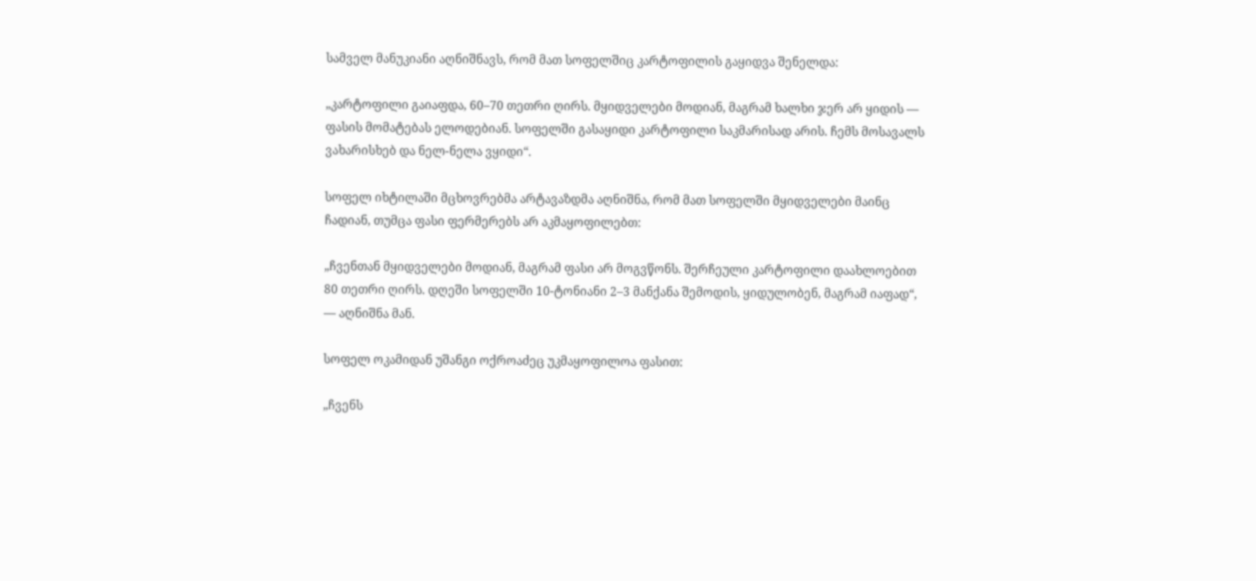სამველ მანუკიანი აღნიშნავს, რომ მათ სოფელშიც კარტოფილის გაყიდვა შენელდა:

„კარტოფილი გაიაფდა, 60–70 თეთრი ღირს. მყიდველები მოდიან, მაგრამ ხალხი ჯერ არ ყიდის — ფასის მომატებას ელოდებიან. სოფელში გასაყიდი კარტოფილი საკმარისად არის. ჩემს მოსავალს ვახარისხებ და ნელ-ნელა ვყიდი“.

სოფელ იხტილაში მცხოვრებმა არტავაზდმა აღნიშნა, რომ მათ სოფელში მყიდველები მაინც ჩადიან, თუმცა ფასი ფერმერებს არ აკმაყოფილებთ:

„ჩვენთან მყიდველები მოდიან, მაგრამ ფასი არ მოგვწონს. შერჩეული კარტოფილი დაახლოებით 80 თეთრი ღირს. დღეში სოფელში 10-ტონიანი 2–3 მანქანა შემოდის, ყიდულობენ, მაგრამ იაფად“, — აღნიშნა მან.

სოფელ ოკამიდან უშანგი ოქროაძეც უკმაყოფილოა ფასით:

„ჩვენს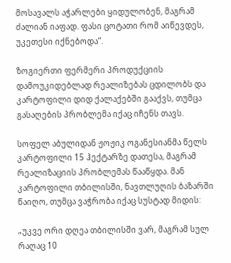მოსავალს აჭარლები ყიდულობენ, მაგრამ ძალიან იაფად. ფასი ცოტათი რომ აიწევდეს, უკეთესი იქნებოდა“.

ზოგიერთი ფერმერი პროდუქციის დამოუკიდებლად რეალიზებას ცდილობს და კარტოფილი დიდ ქალაქებში გააქვს, თუმცა გასაღების პრობლემა იქაც იჩენს თავს.

სოფელ აბულიდან ჟოჟიკ ოგანესიანმა წელს კარტოფილი 15 ჰექტარზე დათესა, მაგრამ რეალიზაციის პრობლემას წააწყდა. მან კარტოფილი თბილისში, ნავთლუღის ბაზარში წაიღო, თუმცა ვაჭრობა იქაც სუსტად მიდის:

„უკვე ორი დღეა თბილისში ვარ, მაგრამ სულ რაღაც 10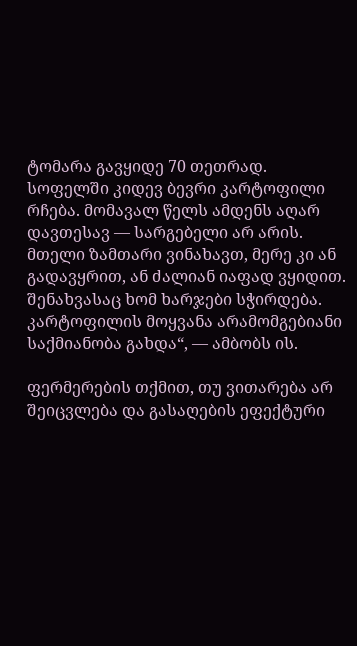ტომარა გავყიდე 70 თეთრად. სოფელში კიდევ ბევრი კარტოფილი რჩება. მომავალ წელს ამდენს აღარ დავთესავ — სარგებელი არ არის. მთელი ზამთარი ვინახავთ, მერე კი ან გადავყრით, ან ძალიან იაფად ვყიდით. შენახვასაც ხომ ხარჯები სჭირდება. კარტოფილის მოყვანა არამომგებიანი საქმიანობა გახდა“, — ამბობს ის.

ფერმერების თქმით, თუ ვითარება არ შეიცვლება და გასაღების ეფექტური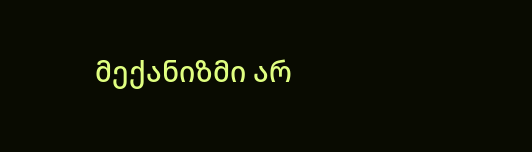მექანიზმი არ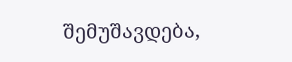შემუშავდება,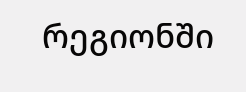რეგიონში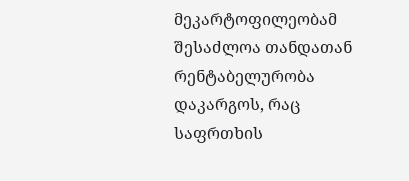მეკარტოფილეობამ შესაძლოა თანდათან რენტაბელურობა დაკარგოს, რაც საფრთხის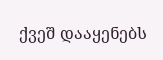ქვეშ დააყენებს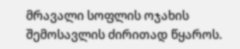მრავალი სოფლის ოჯახის შემოსავლის ძირითად წყაროს.